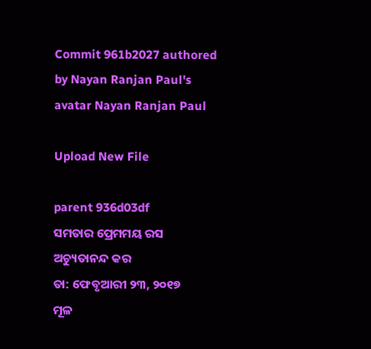Commit 961b2027 authored by Nayan Ranjan Paul's avatar Nayan Ranjan Paul

Upload New File

parent 936d03df
ସମତାର ପ୍ରେମମୟ ରସ
ଅଚ୍ୟୁତାନନ୍ଦ କର
ତା: ଫେବୃଆରୀ ୨୩, ୨୦୧୭
ମୂଳ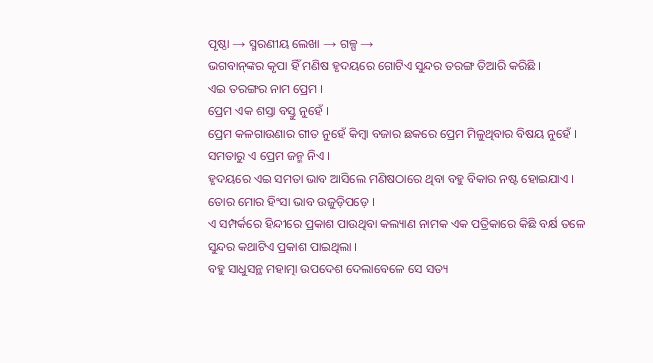ପୃଷ୍ଠା → ସ୍ମରଣୀୟ ଲେଖା → ଗଳ୍ପ →
ଭଗବାନ୍‌ଙ୍କର କୃପା ହିଁ ମଣିଷ ହୃଦୟରେ ଗୋଟିଏ ସୁନ୍ଦର ତରଙ୍ଗ ତିଆରି କରିଛି ।
ଏଇ ତରଙ୍ଗର ନାମ ପ୍ରେମ ।
ପ୍ରେମ ଏକ ଶସ୍ତା ବସ୍ତୁ ନୁହେଁ ।
ପ୍ରେମ କଳଗାଉଣାର ଗୀତ ନୁହେଁ କିମ୍ୱା ବଜାର ଛକରେ ପ୍ରେମ ମିଳୁଥିବାର ବିଷୟ ନୁହେଁ ।
ସମତାରୁ ଏ ପ୍ରେମ ଜନ୍ମ ନିଏ ।
ହୃଦୟରେ ଏଇ ସମତା ଭାବ ଆସିଲେ ମଣିଷଠାରେ ଥିବା ବହୁ ବିକାର ନଷ୍ଟ ହୋଇଯାଏ ।
ତୋର ମୋର ହିଂସା ଭାବ ଉଜୁଡ଼ିପଡ଼େ ।
ଏ ସମ୍ପର୍କରେ ହିନ୍ଦୀରେ ପ୍ରକାଶ ପାଉଥିବା କଲ୍ୟାଣ ନାମକ ଏକ ପତ୍ରିକାରେ କିଛି ବର୍କ୍ଷ ତଳେ ସୁନ୍ଦର କଥାଟିଏ ପ୍ରକାଶ ପାଇଥିଲା ।
ବହୁ ସାଧୁସନ୍ଥ ମହାତ୍ମା ଉପଦେଶ ଦେଲାବେଳେ ସେ ସତ୍ୟ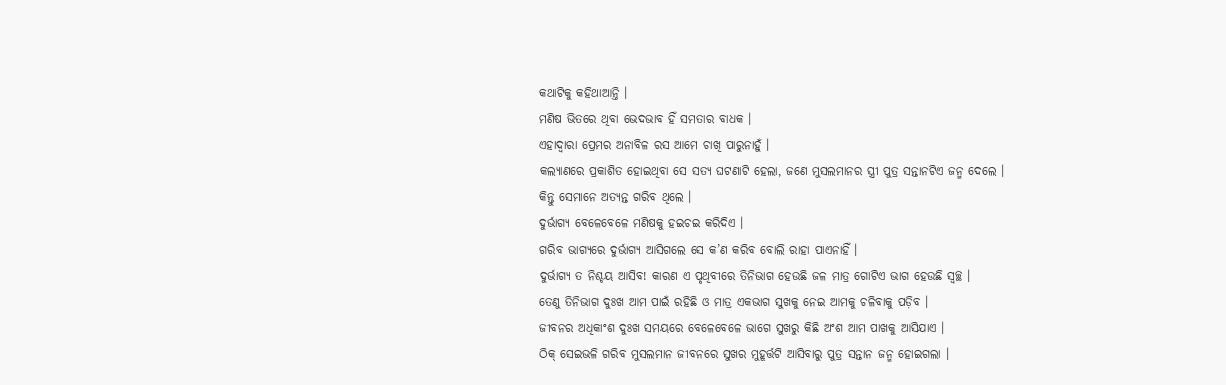କଥାଟିକୁ କହିଥାଆନ୍ତି ।
ମଣିଷ ଭିତରେ ଥିବା ଭେଦଭାବ ହିଁ ସମତାର ବାଧକ ।
ଏହାଦ୍ୱାରା ପ୍ରେମର ଅନାବିଳ ରସ ଆମେ ଚାଖି ପାରୁନାହୁଁ ।
କଲ୍ୟାଣରେ ପ୍ରକାଶିତ ହୋଇଥିବା ସେ ସତ୍ୟ ଘଟଣାଟି ହେଲା, ଜଣେ ମୁସଲମାନର ସ୍ତ୍ରୀ ପୁତ୍ର ସନ୍ତାନଟିଏ ଜନ୍ମ ଦେଲେ ।
କିନ୍ତୁ ସେମାନେ ଅତ୍ୟନ୍ତ ଗରିବ ଥିଲେ ।
ଦୁର୍ଭାଗ୍ୟ ବେଳେବେଳେ ମଣିଷକୁ ହଇଚଇ କରିଦିଏ ।
ଗରିବ ଭାଗ୍ୟରେ ଦୁର୍ଭାଗ୍ୟ ଆସିଗଲେ ସେ କ’ଣ କରିବ ବୋଲି ରାହା ପାଏନାହିଁ ।
ଦୁର୍ଭାଗ୍ୟ ତ ନିଶ୍ଚୟ ଆସିବ! କାରଣ ଏ ପୃଥିବୀରେ ତିନିଭାଗ ହେଉଛି ଜଳ ମାତ୍ର ଗୋଟିଏ ଭାଗ ହେଉଛି ସ୍ୱଚ୍ଛ ।
ତେଣୁ ତିନିଭାଗ ଦୁଃଖ ଆମ ପାଇଁ ରହିଛି ଓ ମାତ୍ର ଏକଭାଗ ସୁଖକୁ ନେଇ ଆମକୁ ଚଳିବାକୁ ପଡ଼ିବ ।
ଜୀବନର ଅଧିକାଂଶ ଦୁଃଖ ସମୟରେ ବେଳେବେଳେ ଭାଗେ ସୁଖରୁ କିଛି ଅଂଶ ଆମ ପାଖକୁ ଆସିଯାଏ ।
ଠିକ୍‌ ସେଇଭଳି ଗରିବ ମୁସଲମାନ ଜୀବନରେ ସୁଖର ମୁହୂର୍ତ୍ତଟି ଆସିବାରୁ ପୁତ୍ର ସନ୍ତାନ ଜନ୍ମ ହୋଇଗଲା ।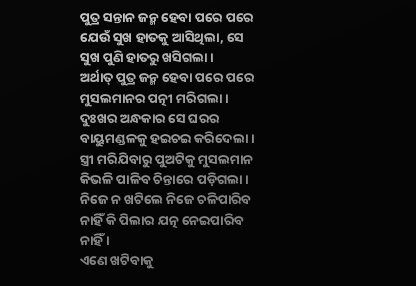ପୁତ୍ର ସନ୍ତାନ ଜନ୍ମ ହେବା ପରେ ପରେ ଯେଉଁ ସୁଖ ହାତକୁ ଆସିଥିଲା, ସେ ସୁଖ ପୁଣି ହାତରୁ ଖସିଗଲା ।
ଅର୍ଥାତ୍‌ ପୁତ୍ର ଜନ୍ମ ହେବା ପରେ ପରେ ମୁସଲମାନର ପତ୍ନୀ ମରିଗଲା ।
ଦୁଃଖର ଅନ୍ଧକାର ସେ ଘରର ବାୟୁମଣ୍ଡଳକୁ ହଇଚଇ କରିଦେଲା ।
ସ୍ତ୍ରୀ ମରିଯିବାରୁ ପୁଅଟିକୁ ମୁସଲମାନ କିଭଳି ପାଳିବ ଚିନ୍ତାରେ ପଡ଼ିଗଲା ।
ନିଜେ ନ ଖଟିଲେ ନିଜେ ଚଳିପାରିବ ନାହିଁ କି ପିଲାର ଯତ୍ନ ନେଇପାରିବ ନାହିଁ ।
ଏଣେ ଖଟିବାକୁ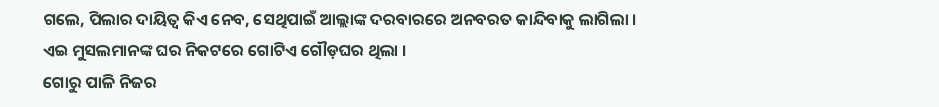ଗଲେ, ପିଲାର ଦାୟିତ୍ୱ କିଏ ନେବ, ସେଥିପାଇଁ ଆଲ୍ଲାଙ୍କ ଦରବାରରେ ଅନବରତ କାନ୍ଦିବାକୁ ଲାଗିଲା ।
ଏଇ ମୁସଲମାନଙ୍କ ଘର ନିକଟରେ ଗୋଟିଏ ଗୌଡ଼ଘର ଥିଲା ।
ଗୋରୁ ପାଳି ନିଜର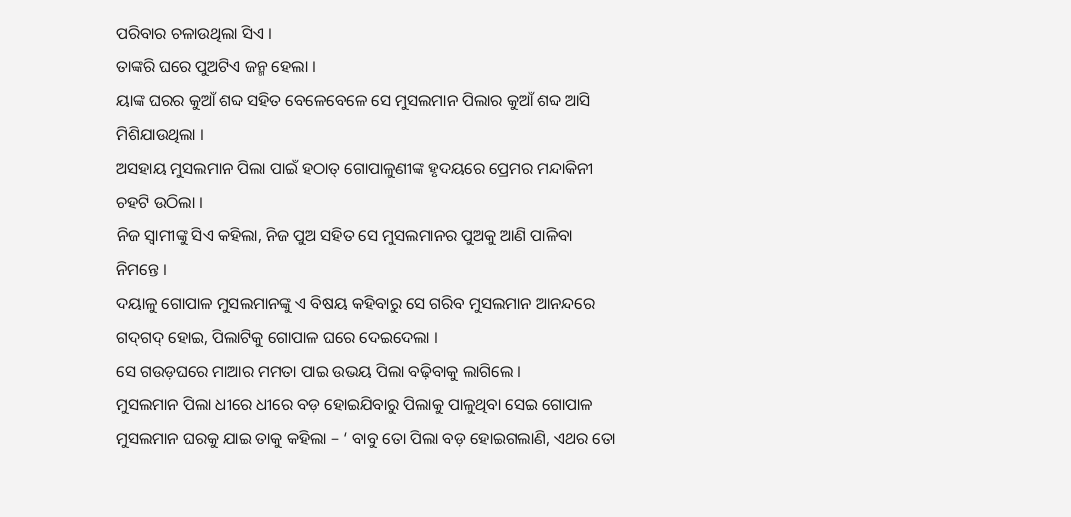ପରିବାର ଚଳାଉଥିଲା ସିଏ ।
ତାଙ୍କରି ଘରେ ପୁଅଟିଏ ଜନ୍ମ ହେଲା ।
ୟାଙ୍କ ଘରର କୁଆଁ ଶବ୍ଦ ସହିତ ବେଳେବେଳେ ସେ ମୁସଲମାନ ପିଲାର କୁଆଁ ଶବ୍ଦ ଆସି ମିଶିଯାଉଥିଲା ।
ଅସହାୟ ମୁସଲମାନ ପିଲା ପାଇଁ ହଠାତ୍‌ ଗୋପାଳୁଣୀଙ୍କ ହୃଦୟରେ ପ୍ରେମର ମନ୍ଦାକିନୀ ଚହଟି ଉଠିଲା ।
ନିଜ ସ୍ୱାମୀଙ୍କୁ ସିଏ କହିଲା, ନିଜ ପୁଅ ସହିତ ସେ ମୁସଲମାନର ପୁଅକୁ ଆଣି ପାଳିବା ନିମନ୍ତେ ।
ଦୟାଳୁ ଗୋପାଳ ମୁସଲମାନଙ୍କୁ ଏ ବିଷୟ କହିବାରୁ ସେ ଗରିବ ମୁସଲମାନ ଆନନ୍ଦରେ ଗଦ୍‌ଗଦ୍‌ ହୋଇ, ପିଲାଟିକୁ ଗୋପାଳ ଘରେ ଦେଇଦେଲା ।
ସେ ଗଉଡ଼ଘରେ ମାଆର ମମତା ପାଇ ଉଭୟ ପିଲା ବଢ଼ିବାକୁ ଲାଗିଲେ ।
ମୁସଲମାନ ପିଲା ଧୀରେ ଧୀରେ ବଡ଼ ହୋଇଯିବାରୁ ପିଲାକୁ ପାଳୁଥିବା ସେଇ ଗୋପାଳ ମୁସଲମାନ ଘରକୁ ଯାଇ ତାକୁ କହିଲା – ‘ ବାବୁ ତୋ ପିଲା ବଡ଼ ହୋଇଗଲାଣି, ଏଥର ତୋ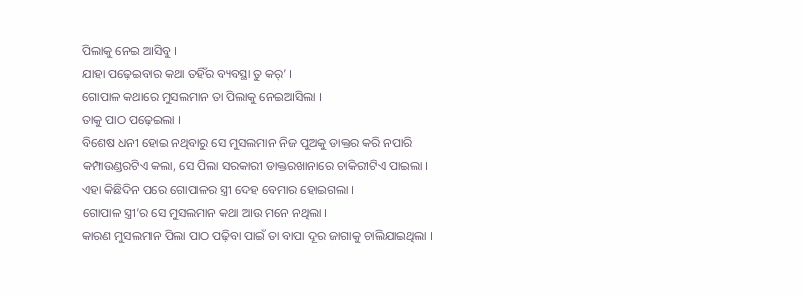ପିଲାକୁ ନେଇ ଆସିବୁ ।
ଯାହା ପଢ଼େଇବାର କଥା ତହିଁର ବ୍ୟବସ୍ଥା ତୁ କର୍‌’ ।
ଗୋପାଳ କଥାରେ ମୁସଲମାନ ତା ପିଲାକୁ ନେଇଆସିଲା ।
ତାକୁ ପାଠ ପଢ଼େଇଲା ।
ବିଶେଷ ଧନୀ ହୋଇ ନଥିବାରୁ ସେ ମୁସଲମାନ ନିଜ ପୁଅକୁ ଡାକ୍ତର କରି ନପାରି କମ୍ପାଉଣ୍ଡରଟିଏ କଲା, ସେ ପିଲା ସରକାରୀ ଡାକ୍ତରଖାନାରେ ଚାକିରୀଟିଏ ପାଇଲା ।
ଏହା କିଛିଦିନ ପରେ ଗୋପାଳର ସ୍ତ୍ରୀ ଦେହ ବେମାର ହୋଇଗଲା ।
ଗୋପାଳ ସ୍ତ୍ରୀ’ର ସେ ମୁସଲମାନ କଥା ଆଉ ମନେ ନଥିଲା ।
କାରଣ ମୁସଲମାନ ପିଲା ପାଠ ପଢ଼ିବା ପାଇଁ ତା ବାପା ଦୂର ଜାଗାକୁ ଚାଲିଯାଇଥିଲା ।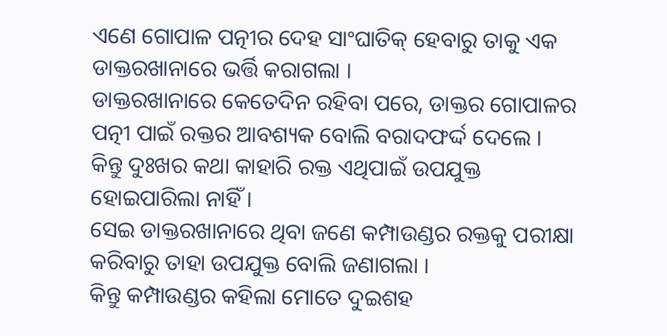ଏଣେ ଗୋପାଳ ପତ୍ନୀର ଦେହ ସାଂଘାତିକ୍‌ ହେବାରୁ ତାକୁ ଏକ ଡାକ୍ତରଖାନାରେ ଭର୍ତ୍ତି କରାଗଲା ।
ଡାକ୍ତରଖାନାରେ କେତେଦିନ ରହିବା ପରେ, ଡାକ୍ତର ଗୋପାଳର ପତ୍ନୀ ପାଇଁ ରକ୍ତର ଆବଶ୍ୟକ ବୋଲି ବରାଦଫର୍ଦ୍ଦ ଦେଲେ ।
କିନ୍ତୁ ଦୁଃଖର କଥା କାହାରି ରକ୍ତ ଏଥିପାଇଁ ଉପଯୁକ୍ତ ହୋଇପାରିଲା ନାହିଁ ।
ସେଇ ଡାକ୍ତରଖାନାରେ ଥିବା ଜଣେ କମ୍ପାଉଣ୍ଡର ରକ୍ତକୁ ପରୀକ୍ଷା କରିବାରୁ ତାହା ଉପଯୁକ୍ତ ବୋଲି ଜଣାଗଲା ।
କିନ୍ତୁ କମ୍ପାଉଣ୍ଡର କହିଲା ମୋତେ ଦୁଇଶହ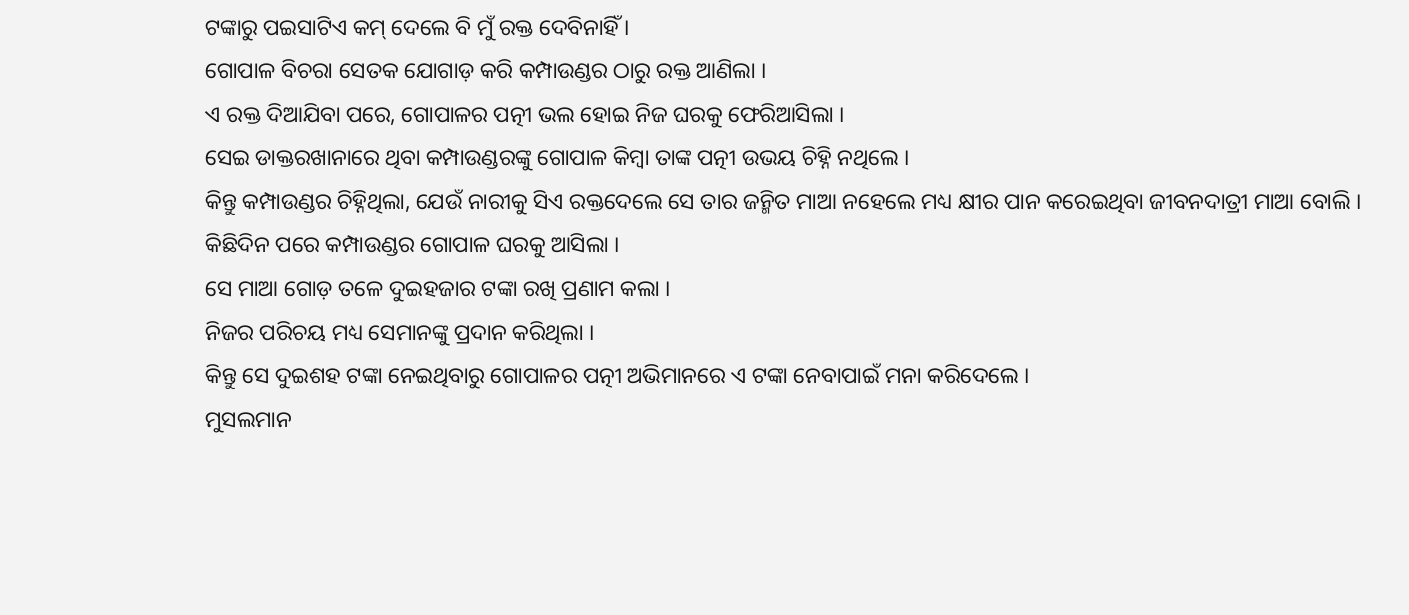ଟଙ୍କାରୁ ପଇସାଟିଏ କମ୍‌ ଦେଲେ ବି ମୁଁ ରକ୍ତ ଦେବିନାହିଁ ।
ଗୋପାଳ ବିଚରା ସେତକ ଯୋଗାଡ଼ କରି କମ୍ପାଉଣ୍ଡର ଠାରୁ ରକ୍ତ ଆଣିଲା ।
ଏ ରକ୍ତ ଦିଆଯିବା ପରେ, ଗୋପାଳର ପତ୍ନୀ ଭଲ ହୋଇ ନିଜ ଘରକୁ ଫେରିଆସିଲା ।
ସେଇ ଡାକ୍ତରଖାନାରେ ଥିବା କମ୍ପାଉଣ୍ଡରଙ୍କୁ ଗୋପାଳ କିମ୍ବା ତାଙ୍କ ପତ୍ନୀ ଉଭୟ ଚିହ୍ନି ନଥିଲେ ।
କିନ୍ତୁ କମ୍ପାଉଣ୍ଡର ଚିହ୍ନିଥିଲା, ଯେଉଁ ନାରୀକୁ ସିଏ ରକ୍ତଦେଲେ ସେ ତାର ଜନ୍ମିତ ମାଆ ନହେଲେ ମଧ୍ୟ କ୍ଷୀର ପାନ କରେଇଥିବା ଜୀବନଦାତ୍ରୀ ମାଆ ବୋଲି ।
କିଛିଦିନ ପରେ କମ୍ପାଉଣ୍ଡର ଗୋପାଳ ଘରକୁ ଆସିଲା ।
ସେ ମାଆ ଗୋଡ଼ ତଳେ ଦୁଇହଜାର ଟଙ୍କା ରଖି ପ୍ରଣାମ କଲା ।
ନିଜର ପରିଚୟ ମଧ୍ୟ ସେମାନଙ୍କୁ ପ୍ରଦାନ କରିଥିଲା ।
କିନ୍ତୁ ସେ ଦୁଇଶହ ଟଙ୍କା ନେଇଥିବାରୁ ଗୋପାଳର ପତ୍ନୀ ଅଭିମାନରେ ଏ ଟଙ୍କା ନେବାପାଇଁ ମନା କରିଦେଲେ ।
ମୁସଲମାନ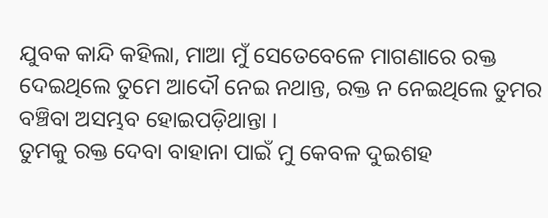ଯୁବକ କାନ୍ଦି କହିଲା, ମାଆ ମୁଁ ସେତେବେଳେ ମାଗଣାରେ ରକ୍ତ ଦେଇଥିଲେ ତୁମେ ଆଦୌ ନେଇ ନଥାନ୍ତ, ରକ୍ତ ନ ନେଇଥିଲେ ତୁମର ବଞ୍ଚିବା ଅସମ୍ଭବ ହୋଇପଡ଼ିଥାନ୍ତା ।
ତୁମକୁ ରକ୍ତ ଦେବା ବାହାନା ପାଇଁ ମୁ କେବଳ ଦୁଇଶହ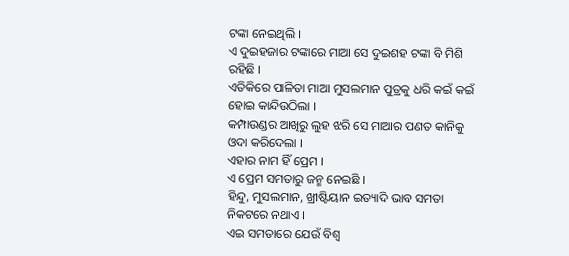ଟଙ୍କା ନେଇଥିଲି ।
ଏ ଦୁଇହଜାର ଟଙ୍କାରେ ମାଆ ସେ ଦୁଇଶହ ଟଙ୍କା ବି ମିଶି ରହିଛି ।
ଏତିକିରେ ପାଳିତା ମାଆ ମୁସଲମାନ ପୁତ୍ରକୁ ଧରି କଇଁ କଇଁ ହୋଇ କାନ୍ଦିଉଠିଲା ।
କମ୍ପାଉଣ୍ଡର ଆଖିରୁ ଲୁହ ଝରି ସେ ମାଆର ପଣତ କାନିକୁ ଓଦା କରିଦେଲା ।
ଏହାର ନାମ ହିଁ ପ୍ରେମ ।
ଏ ପ୍ରେମ ସମତାରୁ ଜନ୍ମ ନେଇଛି ।
ହିନ୍ଦୁ, ମୁସଲମାନ, ଖ୍ରୀଷ୍ଟିୟାନ ଇତ୍ୟାଦି ଭାବ ସମତା ନିକଟରେ ନଥାଏ ।
ଏଇ ସମତାରେ ଯେଉଁ ବିଶ୍ୱ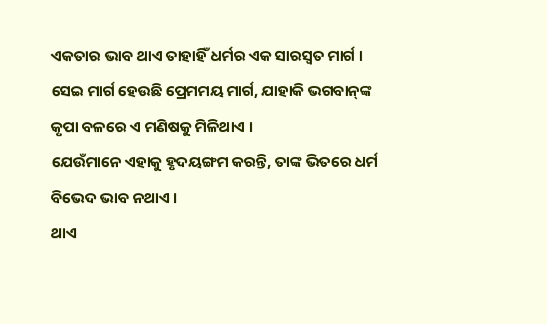ଏକତାର ଭାବ ଥାଏ ତାହାହିଁ ଧର୍ମର ଏକ ସାରସ୍ୱତ ମାର୍ଗ ।
ସେଇ ମାର୍ଗ ହେଉଛି ପ୍ରେମମୟ ମାର୍ଗ, ଯାହାକି ଭଗବାନ୍‌ଙ୍କ କୃପା ବଳରେ ଏ ମଣିଷକୁ ମିଳିଥାଏ ।
ଯେଉଁମାନେ ଏହାକୁ ହୃଦୟଙ୍ଗମ କରନ୍ତି, ତାଙ୍କ ଭିତରେ ଧର୍ମ ବିଭେଦ ଭାବ ନଥାଏ ।
ଥାଏ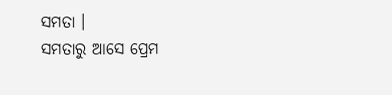ସମତା ।
ସମତାରୁ ଆସେ ପ୍ରେମ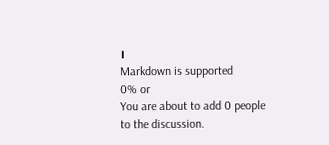।
Markdown is supported
0% or
You are about to add 0 people to the discussion.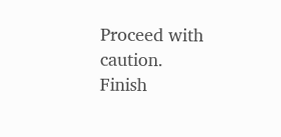Proceed with caution.
Finish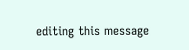editing this message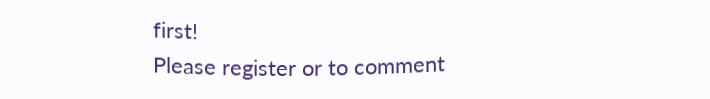first!
Please register or to comment